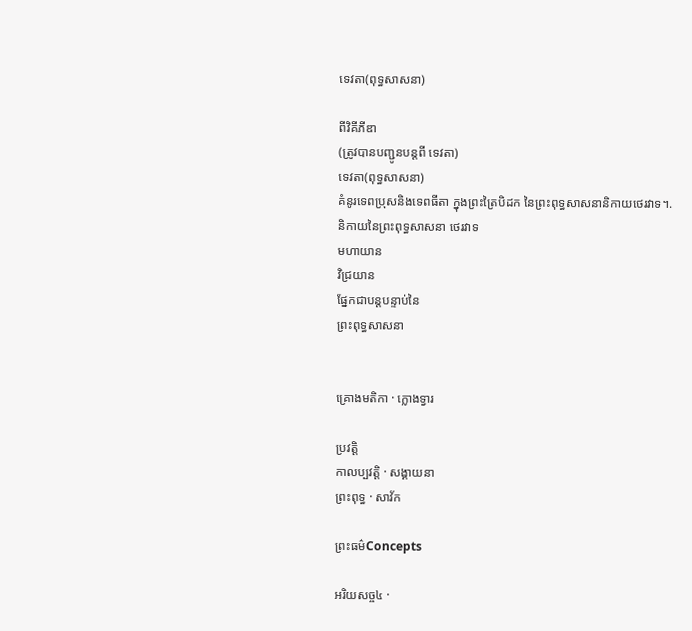ទេវតា(ពុទ្ធសាសនា)

ពីវិគីភីឌា
(ត្រូវបានបញ្ជូនបន្តពី ទេវតា)
ទេវតា(ពុទ្ធសាសនា)
គំនូរទេពប្រុសនិងទេពធីតា ក្នុងព្រះត្រៃបិដក នៃព្រះពុទ្ធសាសនានិកាយថេរវាទ។.
និកាយនៃព្រះពុទ្ធសាសនា ថេរវាទ
មហាយាន
វិជ្រយាន
ផ្នែកជាបន្តបន្ទាប់នៃ
ព្រះពុទ្ធសាសនា


គ្រោងមតិកា · ក្លោងទ្វារ

ប្រវត្តិ
កាលប្បវត្តិ · សង្គាយនា
ព្រះពុទ្ធ · សាវ័ក

ព្រះធម៌Concepts

អរិយសច្ច៤ ·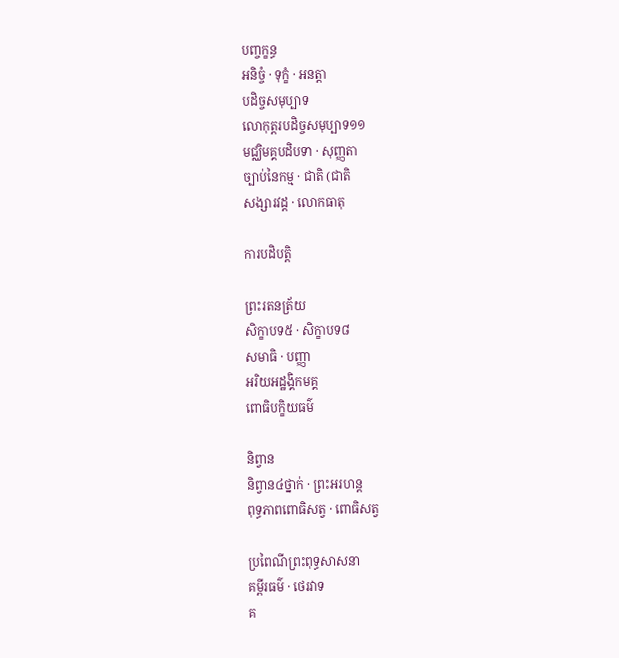បញ្ចក្ខន្ធ
អនិច្ចំ · ទុក្ខំ · អនត្តា
បដិច្ចសមុប្បាទ
លោកុត្តរបដិច្ចសមុប្បាទ១១
មជ្ឈិមគ្គបដិបទា · សុញ្ញតា
ច្បាប់នៃកម្ម · ជាតិ (ជាតិ
សង្សារវដ្ត · លោកធាតុ

ការបដិបត្តិ

ព្រះរតនត្រ័យ
សិក្ខាបទ៥ · សិក្ខាបទ៨
សមាធិ · បញ្ញា
អរិយអដ្ឋង្គិកមគ្គ
ពោធិបក្ខិយធម៌

និព្វាន
និព្វាន៤ថ្នាក់ · ព្រះអរហន្ត
ពុទ្ធភាពពោធិសត្វ · ពោធិសត្វ

ប្រពៃណីព្រះពុទ្ធសាសនា
គម្ពីរធម៌ · ថេរវាទ
គ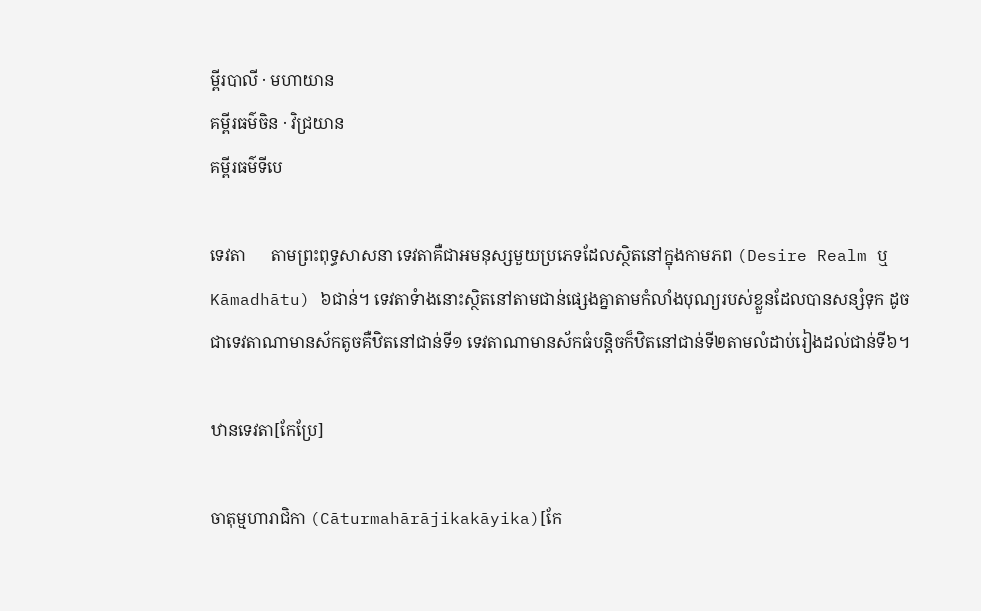ម្ពីរបាលី · មហាយាន
គម្ពីរធម៌ចិន · វិជ្រយាន
គម្ពីរធម៌ទីបេ

ទេវតា      តាមព្រះពុទ្ធសាសនា ទេវតាគឺជាអមនុស្សមួយប្រភេទដែលស្ថិតនៅក្នុងកាមភព (Desire Realm ឬ Kāmadhātu) ៦ជាន់។ ទេវតាទំាងនោះស្ថិតនៅតាមជាន់ផ្សេងគ្នាតាមកំលាំងបុណ្យរបស់ខ្លួនដែលបានសន្សំទុក ដូចជាទេវតាណាមានស័កតូចគឺឋិតនៅជាន់ទី១ ទេវតាណាមានស័កធំបន្តិចក៏ឋិតនៅជាន់ទី២តាមលំដាប់រៀងដល់ជាន់ទី៦។

ឋានទេវតា[កែប្រែ]

ចាតុម្មហារាជិកា (Cāturmahārājikakāyika)[កែ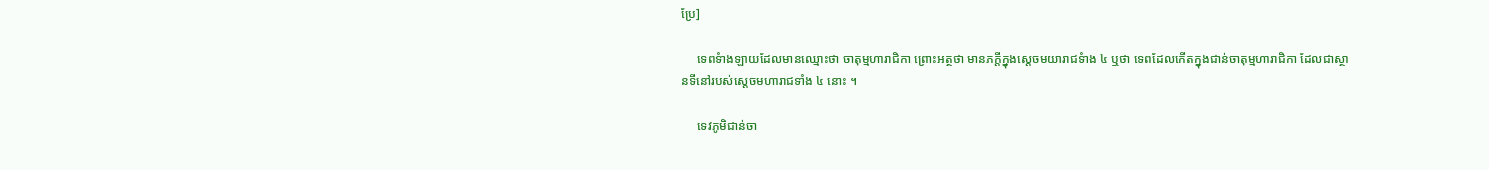ប្រែ]

     ទេពទំាងឡាយដែលមានឈ្មោះថា ចាតុម្មហារាជិកា ព្រោះអត្ថថា មានភក្តីក្នុងស្តេចមយារាជទំាង ៤ ឬថា ទេពដែលកើតក្នុងជាន់ចាតុម្មហារាជិកា ដែលជាស្ថានទីនៅរបស់ស្តេចមហារាជទាំង ៤ នោះ ។

     ទេវភូមិជាន់ចា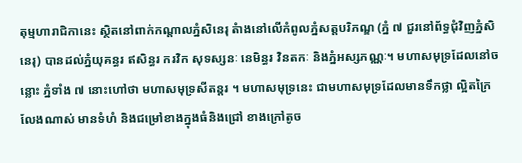តុម្មហារាជិកានេះ ស្ថិតនៅពាក់កណ្តាលភ្នំសិនេរុ តំាងនៅលើកំពូលភ្នំសត្តបរិភណ្ឌ (ភ្នំ ៧ ជួរនៅព័ទ្ធជុំវិញភ្នំសិនេរុ) បានដល់ភ្នំយុគន្ធរ ឥសិន្ធរ ករវិក សុទស្សនៈ នេមិន្ធរ វិនតកៈ និងភ្នំអស្សភណ្ណៈ។ មហាសមុទ្រដែលនៅចន្លោះ ភ្នំទាំង ៧ នោះហៅថា មហាសមុទ្រសីតន្តរ ។ មហាសមុទ្រនេះ ជាមហាសមុទ្រដែលមានទឹកថ្លា ល្អិតក្រៃលែងណាស់ មានទំហំ និងជម្រៅខាងក្នុងធំនិងជ្រៅ ខាងក្រៅតូច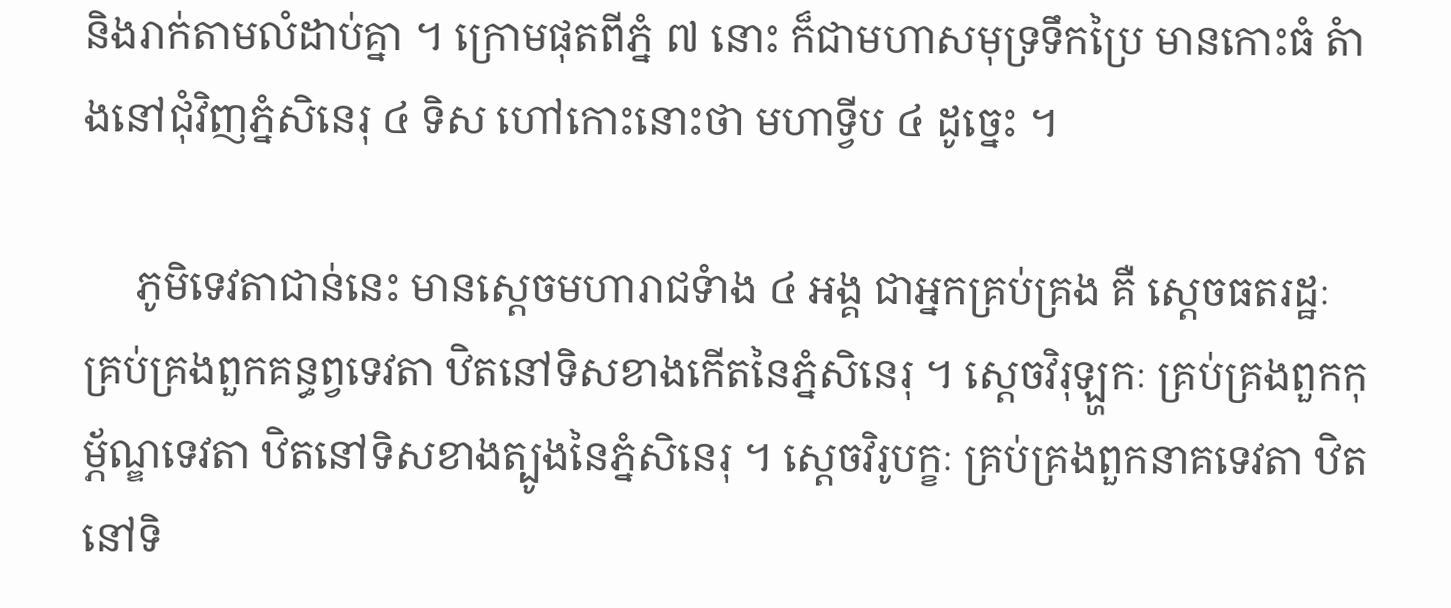និងរាក់តាមលំដាប់គ្នា ។ ក្រោមផុតពីភ្នំ ៧ នោះ ក៏ជាមហាសមុទ្រទឹកប្រៃ មានកោះធំ តំាងនៅជុំវិញភ្នំសិនេរុ ៤ ទិស ហៅកោះនោះថា មហាទ្វីប ៤ ដូច្នេះ ។

     ភូមិទេវតាជាន់នេះ មានស្តេចមហារាជទំាង ៤ អង្គ ជាអ្នកគ្រប់គ្រង គឺ ស្តេចធតរដ្ឋៈ គ្រប់គ្រងពួកគន្ធព្វទេវតា ឋិតនៅទិសខាងកើតនៃភ្នំសិនេរុ ។ ស្តេចវិរុឡ្ហកៈ គ្រប់គ្រងពួកកុម្ភ័ណ្ឌទេវតា ឋិតនៅទិសខាងត្បូងនៃភ្នំសិនេរុ ។ ស្តេចវិរូបក្ខៈ គ្រប់គ្រងពួកនាគទេវតា ឋិតនៅទិ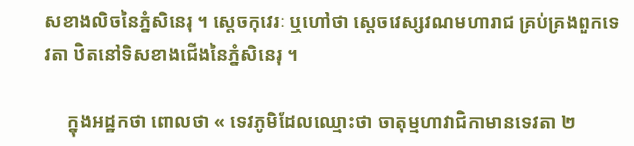សខាងលិចនៃភ្នំសិនេរុ ។ ស្តេចកុវេរៈ ឬហៅថា ស្តេចវេស្សវណមហារាជ គ្រប់គ្រងពួកទេវតា ឋិតនៅទិសខាងជើងនៃភ្នំសិនេរុ ។

     ក្នុងអដ្ឋកថា ពោលថា « ទេវភូមិដែលឈ្មោះថា ចាតុម្មហាវាជិកាមានទេវតា ២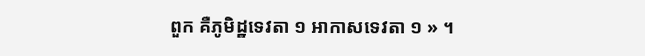ពួក គឺភូមិដ្ឋទេវតា ១ អាកាសទេវតា ១ » ។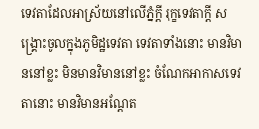ទេវតាដែលអាស្រ័យនៅលើភ្នំក្តី រុក្ខទេវតាក្តី សង្គ្រោះចូលក្នុងភូមិដ្ឋទេវតា ទេវតាទាំងនោះ មានវិមាននៅខ្លះ មិនមានវិមាននៅខ្លះ ចំណែកអាកាសទេវតានោះ មានវិមានអណ្តែត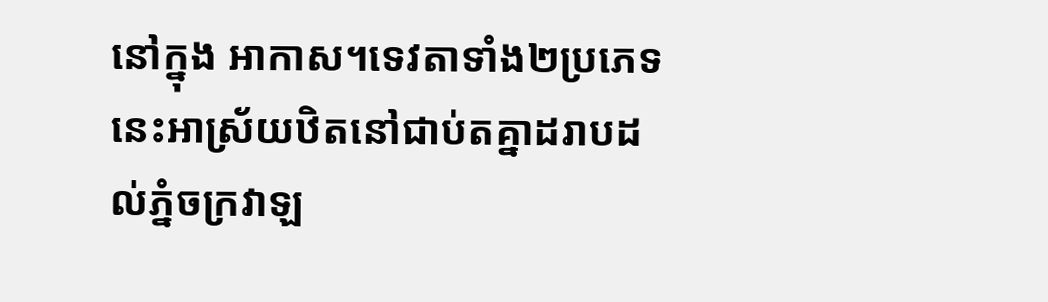នៅក្នុង អាកាស។ទេវតាទាំង២ប្រភេទនេះអាស្រ័យឋិតនៅជាប់តគ្នាដរាបដល់ភ្នំចក្រវាឡ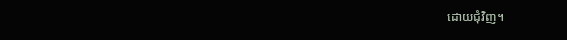ដោយជុំវិញ។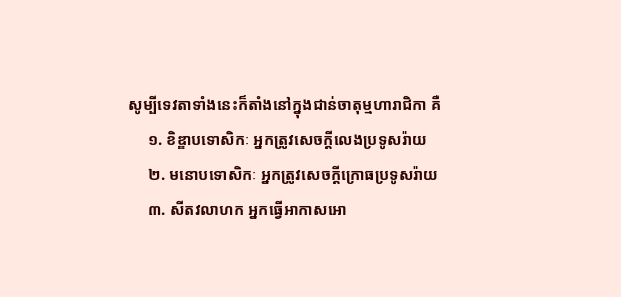សូម្បីទេវតាទាំងនេះក៏តាំងនៅក្នុងជាន់ចាតុម្មហារាជិកា គឺ
     ១. ខិឌ្ឌាបទោសិកៈ អ្នកត្រូវសេចក្តីលេងប្រទូសរ៉ាយ
     ២. មនោបទោសិកៈ អ្នកត្រូវសេចក្តីក្រោធប្រទូសរ៉ាយ
     ៣. សីតវលាហក អ្នកធ្វើអាកាសអោ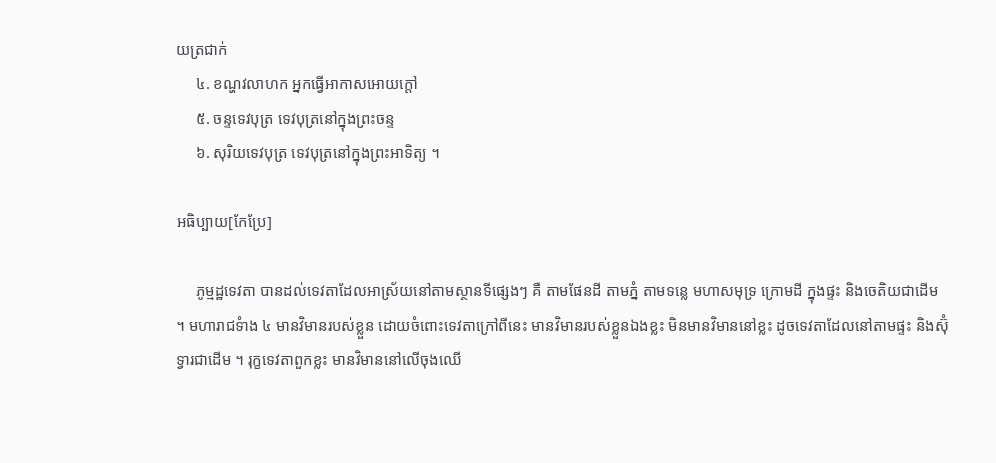យត្រជាក់
     ៤. ខណ្ហវលាហក អ្នកធ្វើអាកាសអោយក្តៅ
     ៥. ចន្ទទេវបុត្រ ទេវបុត្រនៅក្នុងព្រះចន្ទ
     ៦. សុរិយទេវបុត្រ ទេវបុត្រនៅក្នុងព្រះអាទិត្យ ។

អធិប្បាយ[កែប្រែ]

     ភូម្មដ្ឋទេវតា បានដល់ទេវតាដែលអាស្រ័យនៅតាមស្ថានទីផ្សេងៗ គឺ តាមផែនដី តាមភ្នំ តាមទន្លេ មហាសមុទ្រ ក្រោមដី ក្នុងផ្ទះ និងចេតិយជាដើម ។ មហារាជទំាង ៤ មានវិមានរបស់ខ្លួន ដោយចំពោះទេវតាក្រៅពីនេះ មានវិមានរបស់ខ្លួនឯងខ្លះ មិនមានវិមាននៅខ្លះ ដូចទេវតាដែលនៅតាមផ្ទះ និងស៊ុំទ្វារជាដើម ។ រុក្ខទេវតាពួកខ្លះ មានវិមាននៅលើចុងឈើ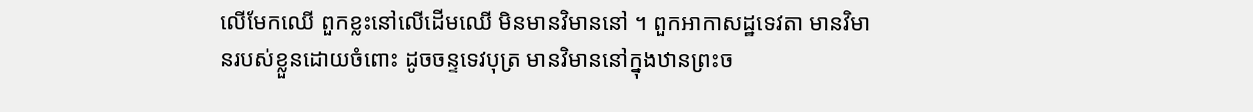លើមែកឈើ ពួកខ្លះនៅលើដើមឈើ មិនមានវិមាននៅ ។ ពួកអាកាសដ្ឋទេវតា មានវិមានរបស់ខ្លួនដោយចំពោះ ដូចចន្ទទេវបុត្រ មានវិមាននៅក្នុងឋានព្រះច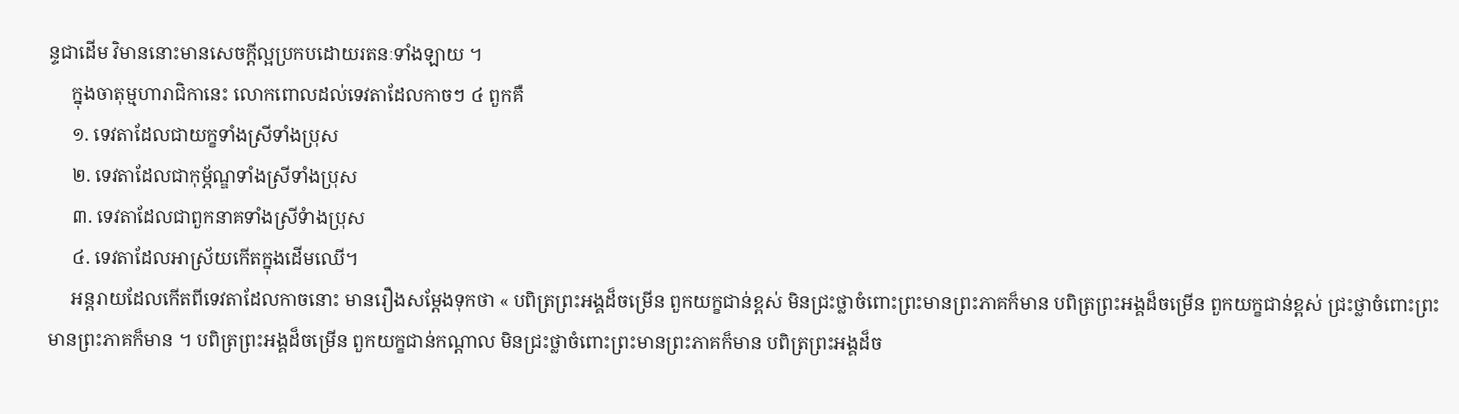ន្ទជាដើម វិមាននោះមានសេចក្តីល្អប្រកបដោយរតនៈទាំងឡាយ ។
     ក្នុងចាតុម្មហារាជិកានេះ លោកពោលដល់ទេវតាដែលកាចៗ ៤ ពួកគឺ
     ១. ទេវតាដែលជាយក្ខទាំងស្រីទាំងប្រុស
     ២. ទេវតាដែលជាកុម្ភ័ណ្ឌទាំងស្រីទាំងប្រុស
     ៣. ទេវតាដែលជាពួកនាគទាំងស្រីទំាងប្រុស
     ៤. ទេវតាដែលអាស្រ័យកើតក្នុងដើមឈើ។
     អន្តរាយដែលកើតពីទេវតាដែលកាចនោះ មានរឿងសម្តែងទុកថា « បពិត្រព្រះអង្គដ៏ចម្រើន ពួកយក្ខជាន់ខ្ពស់ មិនជ្រះថ្លាចំពោះព្រះមានព្រះភាគក៏មាន បពិត្រព្រះអង្គដ៏ចម្រើន ពួកយក្ខជាន់ខ្ពស់ ជ្រះថ្លាចំពោះព្រះមានព្រះភាគក៏មាន ។ បពិត្រព្រះអង្គដ៏ចម្រើន ពួកយក្ខជាន់កណ្តាល មិនជ្រះថ្លាចំពោះព្រះមានព្រះភាគក៏មាន បពិត្រព្រះអង្គដ៏ច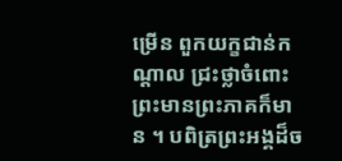ម្រើន ពួកយក្ខជាន់កណ្តាល ជ្រះថ្លាចំពោះព្រះមានព្រះភាគក៏មាន ។ បពិត្រព្រះអង្គដ៏ច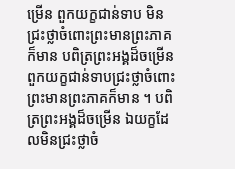ម្រើន ពួកយក្ខជាន់ទាប មិនជ្រះថ្លាចំពោះព្រះមានព្រះភាគក៏មាន បពិត្រព្រះអង្គដ៏ចម្រើន ពួកយក្ខជាន់ទាបជ្រះថ្លាចំពោះព្រះមានព្រះភាគក៏មាន ។ បពិត្រព្រះអង្គដ៏ចម្រើន ឯយក្ខដែលមិនជ្រះថ្លាចំ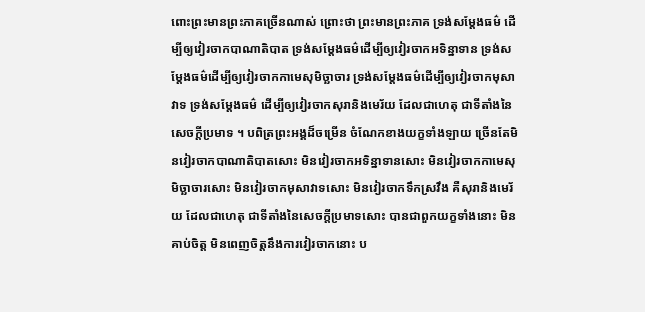ពោះព្រះមានព្រះភាគច្រើនណាស់ ព្រោះថា ព្រះមានព្រះភាគ ទ្រង់សម្តែងធម៌ ដើម្បីឲ្យវៀរចាកបាណាតិបាត ទ្រង់សម្តែងធម៌ដើម្បីឲ្យវៀរចាកអទិន្នាទាន ទ្រង់សម្តែងធម៌ដើម្បីឲ្យវៀរចាកកាមេសុមិច្ឆាចារ ទ្រង់សម្តែងធម៌ដើម្បីឲ្យវៀរចាកមុសាវាទ ទ្រង់សម្តែងធម៌ ដើម្បីឲ្យវៀរចាកសុរានិងមេរ័យ ដែលជាហេតុ ជាទីតាំងនៃសេចក្តីប្រមាទ ។ បពិត្រព្រះអង្គដ៏ចម្រើន ចំណែកខាងយក្ខទាំងឡាយ ច្រើនតែមិនវៀរចាកបាណាតិបាតសោះ មិនវៀរចាកអទិន្នាទានសោះ មិនវៀរចាកកាមេសុមិច្ឆាចារសោះ មិនវៀរចាកមុសាវាទសោះ មិនវៀរចាកទឹកស្រវឹង គឺសុរានិងមេរ័យ ដែលជាហេតុ ជាទីតាំងនៃសេចក្តីប្រមាទសោះ បានជាពួកយក្ខទាំងនោះ មិនគាប់ចិត្ត មិនពេញចិត្តនឹងការវៀរចាកនោះ ប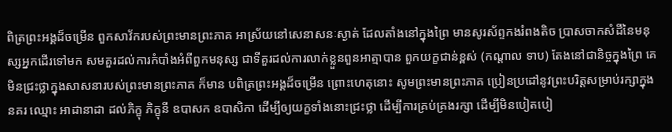ពិត្រព្រះអង្គដ៏ចម្រើន ពួកសាវ័ករបស់ព្រះមានព្រះភាគ អាស្រ័យនៅសេនាសនៈស្ងាត់ ដែលតាំងនៅក្នុងព្រៃ មានសូរស័ព្ទកងរំពងតិច ប្រាសចាកសំដីនៃមនុស្សអ្នកដើរទៅមក សមគួរដល់ការកំបាំងអំពីពួកមនុស្ស ជាទីគួរដល់ការលាក់ខ្លួនពួនអាត្មាបាន ពួកយក្ខជាន់ខ្ពស់ (កណ្តាល ទាប) តែងនៅជានិច្ចក្នុងព្រៃ គេមិនជ្រះថ្លាក្នុងសាសនារបស់ព្រះមានព្រះភាគ ក៏មាន បពិត្រព្រះអង្គដ៏ចម្រើន ព្រោះហេតុនោះ សូមព្រះមានព្រះភាគ ប្រៀនប្រដៅនូវព្រះបរិត្តសម្រាប់រក្សាក្នុងនគរ ឈ្មោះ អាដានាដា ដល់ភិក្ខុ ភិក្ខុនី ឧបាសក ឧបាសិកា ដើម្បីឲ្យយក្ខទាំងនោះជ្រះថ្លា ដើម្បីការគ្រប់គ្រងរក្សា ដើម្បីមិនបៀតបៀ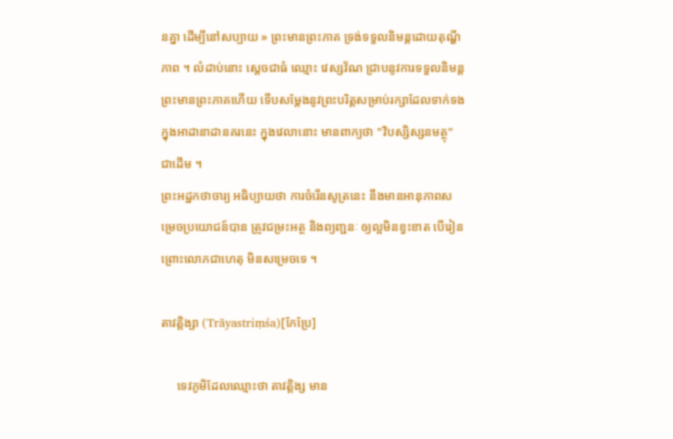នគ្នា ដើម្បីនៅសប្បាយ » ព្រះមានព្រះភាគ ទ្រង់ទទួលនិមន្តដោយតុណ្ហីភាព ។ លំដាប់នោះ ស្តេចជាធំ ឈ្មោះ វេស្សវ័ណ ជ្រាបនូវការទទួលនិមន្តព្រះមានព្រះភាគហើយ ទើបសម្តែងនូវព្រះបរិត្តសម្រាប់រក្សាដែលទាក់ទង ក្នុងអាដានាដានគរនេះ ក្នុងវេលានោះ មានពាក្យថា "វិបស្សិស្សនមត្ថុ" ជាដើម ។
ព្រះអដ្ឋកថាចារ្យ អធិប្បាយថា ការចំរើនសូត្រនេះ នឹងមានអានុភាពសម្រេចប្រយោជន៍បាន ត្រូវជម្រះអត្ថ និងព្យញ្ជនៈ ឲ្យល្អមិនខ្វះខាត បើរៀនព្រោះលោភជាហេតុ មិនសម្រេចទេ ។

តាវត្តិង្សា (Trāyastriṃśa)[កែប្រែ]

     ទេវភូមិដែលឈ្មោះថា តាវត្តិង្ស មាន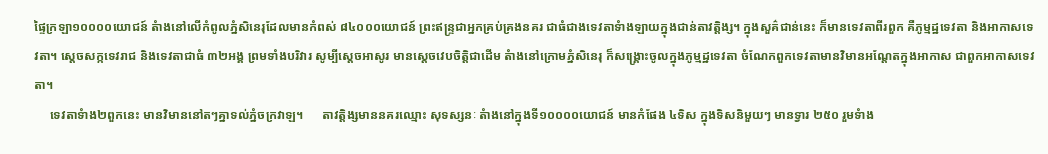ផ្ទៃក្រឡា១០០០០យោជន៍ តំាងនៅលើកំពូលភ្នំសិនេរុដែលមានកំពស់ ៨៤០០០យោជន៍ ព្រះឥន្ទ្រជាអ្នកគ្រប់គ្រងនគរ ជាធំជាងទេវតាទំាងឡាយក្នុងជាន់តាវត្តិង្ស។ ក្នុងសួគ៌ជាន់នេះ ក៏មានទេវតាពីរពួក គឺភូម្មដ្ឋទេវតា និងអាកាសទេវតា។ ស្តេចសក្កទេវរាជ និងទេវតាជាធំ ៣២អង្គ ព្រមទាំងបរិវារ សូម្បីស្តេចអាសូរ មានស្តេចវេបចិត្តិជាដើម តំាងនៅក្រោមភ្នំសិនេរុ ក៏សង្គ្រោះចូលក្នុងភូម្មដ្ឋទេវតា ចំណែកពួកទេវតាមានវិមានអណ្តែតក្នុងអាកាស ជាពួកអាកាសទេវតា។
     ទេវតាទំាង២ពួកនេះ មានវិមាននៅតៗគ្នាទល់ភ្នំចក្រវាឡ។      តាវត្តិង្សមាននគរឈ្មោះ សុទស្សនៈ តំាងនៅក្នុងទី១០០០០យោជន៍ មានកំផែង ៤ទិស ក្នុងទិសនិមួយៗ មានទ្វារ ២៥០ រួមទំាង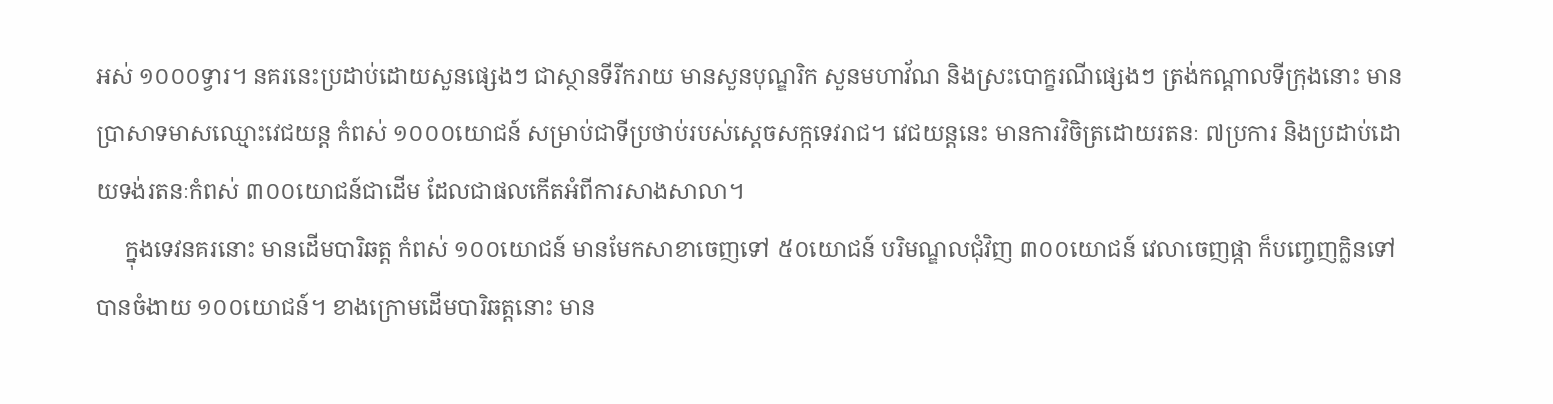អស់ ១០០០ទ្វារ។ នគរនេះប្រដាប់ដោយសួនផ្សេងៗ ជាស្ថានទីរីករាយ មានសួនបុណ្ឌរិក សួនមហាវ័ណ និងស្រះបោក្ខរណីផ្សេងៗ ត្រង់កណ្តាលទីក្រុងនោះ មានប្រាសាទមាសឈ្មោះវេជយន្ត កំពស់ ១០០០យោជន៍ សម្រាប់ជាទីប្រថាប់របស់ស្តេចសក្កទេវរាជ។ វេជយន្តនេះ មានការវិចិត្រដោយរតនៈ ៧ប្រការ និងប្រដាប់ដោយទង់រតនៈកំពស់ ៣០០យោជន៍ជាដើម ដែលជាផលកើតអំពីការសាងសាលា។
     ក្នុងទេវនគរនោះ មានដើមបារិឆត្ត កំពស់ ១០០យោជន៍ មានមែកសាខាចេញទៅ ៥០យោជន៍ បរិមណ្ឌលជុំវិញ ៣០០យោជន៍ វេលាចេញផ្កា ក៏បញ្ចេញក្លិនទៅបានចំងាយ ១០០យោជន៍។ ខាងក្រោមដើមបារិឆត្តនោះ មាន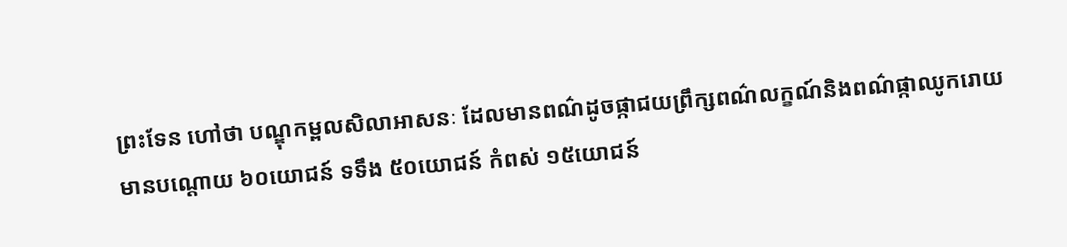ព្រះទែន ហៅថា បណ្ឌុកម្ពលសិលាអាសនៈ ដែលមានពណ៌ដូចផ្កាជយព្រឹក្សពណ៌លក្ខណ៍និងពណ៌ផ្កាឈូករោយ មានបណ្តោយ ៦០យោជន៍ ទទឹង ៥០យោជន៍ កំពស់ ១៥យោជន៍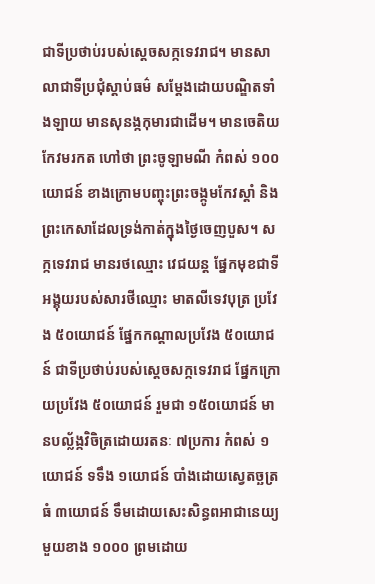ជាទីប្រថាប់របស់ស្តេចសក្កទេវរាជ។ មានសាលាជាទីប្រជុំស្តាប់ធម៌ សម្តែងដោយបណ្ឌិតទាំងឡាយ មានសុនង្កកុមារជាដើម។ មានចេតិយកែវមរកត ហៅថា ព្រះចូឡាមណី កំពស់ ១០០យោជន៍ ខាងក្រោមបញ្ចុះព្រះចង្កូមកែវស្តាំ និងព្រះកេសាដែលទ្រង់កាត់ក្នុងថ្ងៃចេញបួស។ សក្កទេវរាជ មានរថឈ្មោះ វេជយន្ត ផ្នែកមុខជាទីអង្គុយរបស់សារថីឈ្មោះ មាតលីទេវបុត្រ ប្រវែង ៥០យោជន៍ ផ្នែកកណ្តាលប្រវែង ៥០យោជន៍ ជាទីប្រថាប់របស់ស្តេចសក្កទេវរាជ ផ្នែកក្រោយប្រវែង ៥០យោជន៍ រួមជា ១៥០យោជន៍ មានបល្ល័ង្កវិចិត្រដោយរតនៈ ៧ប្រការ កំពស់ ១យោជន៍ ទទឹង ១យោជន៍ បាំងដោយស្វេតច្ឆត្រធំ ៣យោជន៍ ទឹមដោយសេះសិន្ធពអាជានេយ្យ មួយខាង ១០០០ ព្រមដោយ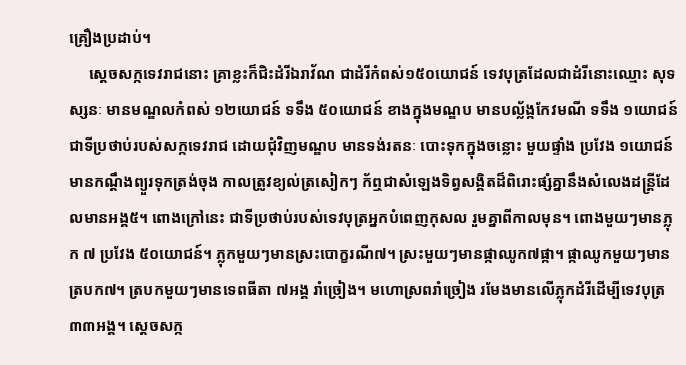គ្រឿងប្រដាប់។
     ស្តេចសក្កទេវរាជនោះ គ្រាខ្លះក៏ជិះដំរីឯរាវ័ណ ជាដំរីកំពស់១៥០យោជន៍ ទេវបុត្រដែលជាដំរីនោះឈ្មោះ សុទស្សនៈ មានមណ្ឌលកំពស់ ១២យោជន៍ ទទឹង ៥០យោជន៍ ខាងក្នុងមណ្ឌប មានបល្ល័ង្កកែវមណី ទទឹង ១យោជន៍ ជាទីប្រថាប់របស់សក្កទេវរាជ ដោយជុំវិញមណ្ឌប មានទង់រតនៈ បោះទុកក្នុងចន្លោះ មួយផ្ទាំង ប្រវែង ១យោជន៍ មានកណ្តឹងព្យួរទុកត្រង់ចុង កាលត្រូវខ្យល់ត្រសៀកៗ ក័ឮជាសំឡេងទិព្វសង្គិតដ៏ពិរោះផ្សំគ្នានឹងសំលេងដន្ត្រីដែលមានអង្គ៥។ ពោងក្រៅនេះ ជាទីប្រថាប់របស់ទេវបុត្រអ្នកបំពេញកុសល រួមគ្នាពីកាលមុន។ ពោងមួយៗមានភ្លុក ៧ ប្រវែង ៥០យោជន៍។ ភ្លុកមួយៗមានស្រះបោក្ខរណី៧។ ស្រះមួយៗមានផ្កាឈូក៧ផ្កា។ ផ្កាឈូកមួយៗមានត្របក៧។ ត្របកមួយៗមានទេពធីតា ៧អង្គ រាំច្រៀង។ មហោស្រពរាំច្រៀង រមែងមានលើភ្លុកដំរីដើម្បីទេវបុត្រ ៣៣អង្គ។ ស្តេចសក្ក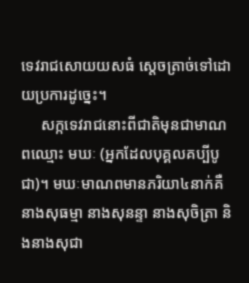ទេវរាជសោយយសធំ ស្តេចត្រាច់ទៅដោយប្រការដូច្នេះ។
     សក្កទេវរាជនោះពីជាតិមុនជាមាណពឈ្មោះ មឃៈ (អ្នកដែលបុគ្គលគប្បីបូជា)។ មឃៈមាណពមានភរិយា៤នាក់គឺ នាងសុធម្មា នាងសុនន្ទា នាងសុចិត្រា និងនាងសុជា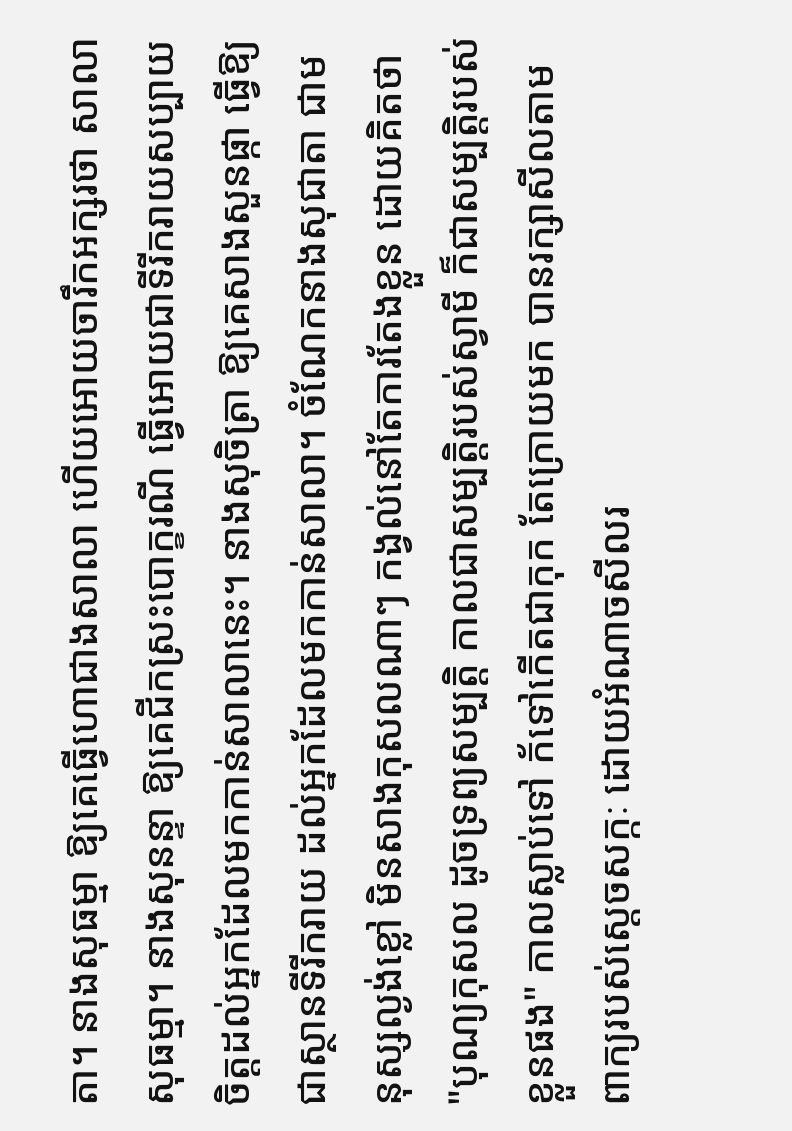តា។ នាងសុធម្មា ឱ្យគេធ្វើហោជាងសាលា ហើយអោយចារឹកអក្សរថា សាលាសុធម្មា។ នាងសុនន្ទា ឱ្យគេជីកស្រះបោក្ខរណី ធ្វើអោយជាទីរីករាយសប្បាយចិត្តដល់អ្នកដែលមកកាន់សាលានេះ។ នាងសុចិត្រា ឱ្យគេសាងសួនផ្កា ធ្វើឱ្យជាស្ថានទីរីករាយ ដល់អ្នកដែលមកកាន់សាលា។ ចំណែកនាងសុជាតា ជាមនុស្សល្ងង់ខ្លៅ មិនសាងកុសលណាៗ កង្វល់នៅតែការតែងខ្លួន ដោយគិតថា "បុណ្យកុសល ដូចទ្រព្យសម្បតិ្ត កាលជាសម្បត្តិរបស់ស្វាមី ក៏ជាសម្បត្តិរបស់ខ្លួនផង" កាលស្លាប់ទៅ ក័ទៅកើតជាកុក តែក្រោយមក បានរក្សាសីលតាមពាក្យរបស់ស្តេចសក្កៈ ដោយអំណាចសីលរ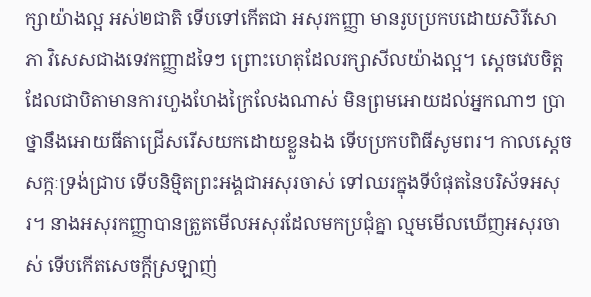ក្សាយ៉ាងល្អ អស់២ជាតិ ទើបទៅកើតជា អសុរកញ្ញា មានរូបប្រកបដោយសិរីសោភា វិសេសជាងទេវកញ្ញាដទៃៗ ព្រោះហេតុដែលរក្សាសីលយ៉ាងល្អ។ ស្តេចវេបចិត្តដែលជាបិតាមានការហួងហែងក្រៃលែងណាស់ មិនព្រមអោយដល់អ្នកណាៗ ប្រាថ្នានឹងអោយធីតាជ្រើសរើសយកដោយខ្លួនឯង ទើបប្រកបពិធីសូមពរ។ កាលស្តេចសក្កៈទ្រង់ជ្រាប ទើបនិម្មិតព្រះអង្គជាអសុរចាស់ ទៅឈរក្នុងទីបំផុតនៃបរិស័ទអសុរ។ នាងអសុរកញ្ញាបានត្រួតមើលអសុរដែលមកប្រជុំគ្នា ល្មមមើលឃើញអសុរចាស់ ទើបកើតសេចក្តីស្រឡាញ់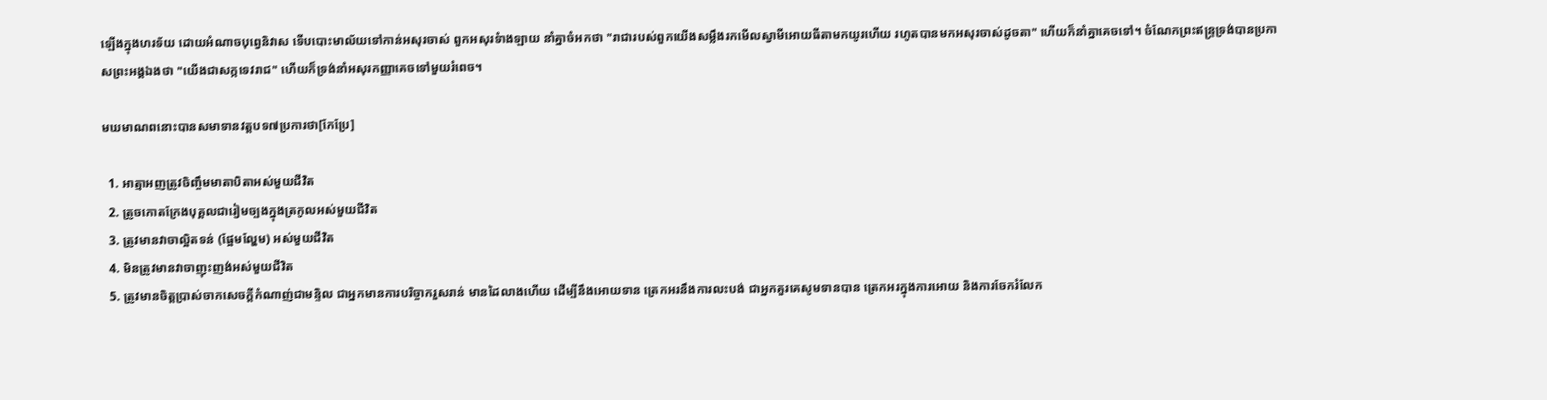ឡើងក្នុងហរទ័យ ដោយអំណាចបុព្វេនិវាស ទើបបោះមាល័យទៅកាន់អសុរចាស់ ពួកអសុរទំាងឡាយ នាំគ្នាចំអកថា "រាជារបស់ពួកយើងសម្លឹងរកមើលស្វាមីអោយធីតាមកយូរហើយ រហូតបានមកអសុរចាស់ដូចតា" ហើយក៏នាំគ្នាគេចទៅ។ ចំណែកព្រះឥន្ទ្រទ្រង់បានប្រកាសព្រះអង្គឯងថា "យើងជាសក្កទេវរាជ" ហើយក៏ទ្រង់នាំអសុរកញ្ញាគេចទៅមួយរំពេច។

មឃមាណពនោះបានសមាទានវត្តបទ៧ប្រការថា[កែប្រែ]

  1. អាត្មាអញត្រូវចិញ្ចឹមមាតាបិតាអស់មួយជីវិត
  2. ត្រូចកោតក្រែងបុគ្គលជារៀមច្បងក្នុងត្រកូលអស់មួយជីវិត
  3. ត្រូវមានវាចាល្អិតទន់ (ផ្អែមល្ហែម) អស់មួយជីវិត
  4. មិនត្រូវមានវាចាញុះញង់អស់មួយជីវិត
  5. ត្រូវមានចិត្តប្រាស់ចាកសេចក្តីកំណាញ់ជាមន្ទិល ជាអ្នកមានការបរិច្ចាករួសរាន់ មានដៃលាងហើយ ដើម្បីនឹងអោយទាន ត្រេកអរនឹងការលះបង់ ជាអ្នកគួរគេសូមទានបាន ត្រេកអរក្នុងការអោយ និងការចែករំលែក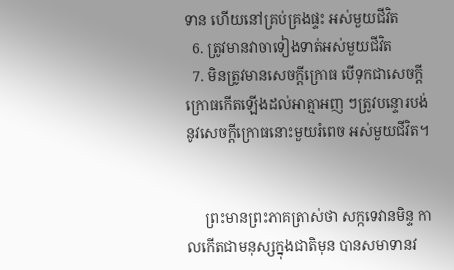ទាន ហើយនៅគ្រប់គ្រងផ្ទះ អស់មួយជីវិត
  6. ត្រូវមានវាចាទៀងទាត់អស់មួយជីវិត
  7. មិនត្រូវមានសេចក្តីក្រោធ បើទុកជាសេចក្តីក្រោធកើតឡើងដល់អាត្មាអញ ៗត្រូវបន្ទោរបង់នូវសេចក្តីក្រោធនោះមួយរំពេច អស់មួយជីវិត។


     ព្រះមានព្រះភាគត្រាស់ថា សក្កទេវានមិន្ទ កាលកើតជាមនុស្សក្នុងជាតិមុន បានសមាទានវ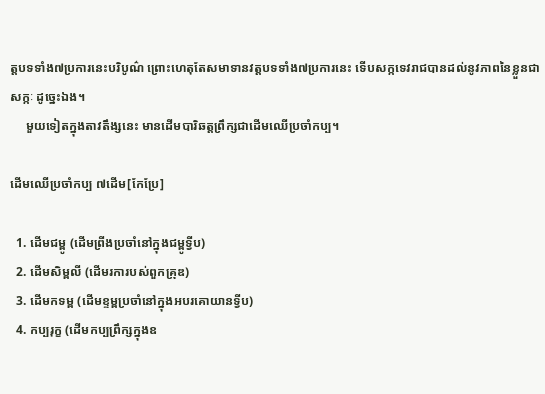ត្តបទទាំង៧ប្រការនេះបរិបូណ៌ ព្រោះហេតុតែសមាទានវត្តបទទាំង៧ប្រការនេះ ទើបសក្កទេវរាជបានដល់នូវភាពនៃខ្លួនជាសក្កៈ ដូច្នេះឯង។
     មួយទៀតក្នុងតាវតឹង្សនេះ មានដើមបារិឆត្តព្រឹក្សជាដើមឈើប្រចាំកប្ប។

ដើមឈើប្រចាំកប្ប ៧ដើម[កែប្រែ]

  1. ដើមជម្ពូ (ដើមព្រីងប្រចាំនៅក្នុងជម្ពូទ្វីប)
  2. ដើមសិម្ពលី (ដើមរការបស់ពួកគ្រុឌ)
  3. ដើមកទម្ព (ដើមខ្ទម្ពប្រចាំនៅក្នុងអបរគោយានទ្វីប)
  4. កប្បរុក្ខ (ដើមកប្បព្រឹក្សក្នុងឧ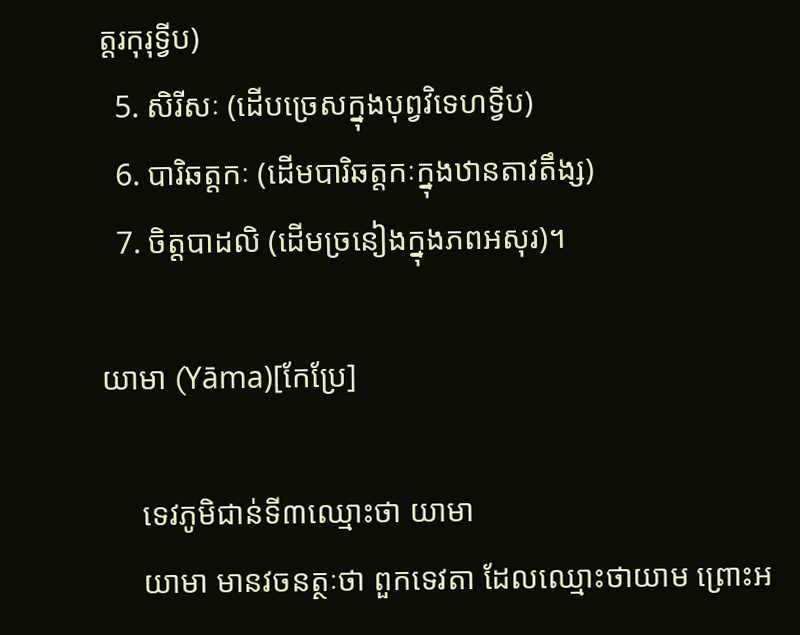ត្តរកុរុទ្វីប)
  5. សិរីសៈ (ដើបច្រេសក្នុងបុព្វវិទេហទ្វីប)
  6. បារិឆត្តកៈ (ដើមបារិឆត្តកៈក្នុងឋានតាវតឹង្ស‌)
  7. ចិត្តបាដលិ (ដើមច្រនៀងក្នុងភពអសុរ)។

យាមា (Yāma)[កែប្រែ]

     ទេវភូមិជាន់ទី៣ឈ្មោះថា យាមា
     យាមា មានវចនត្ថៈថា ពួកទេវតា ដែលឈ្មោះថាយាម ព្រោះអ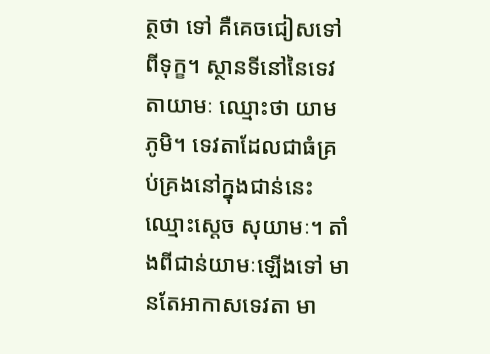ត្ថថា ទៅ គឺគេចជៀសទៅពីទុក្ខ។ ស្ថានទីនៅនៃទេវតាយាមៈ ឈ្មោះថា យាមភូមិ។ ទេវតាដែលជាធំគ្រប់គ្រងនៅក្នុងជាន់នេះ ឈ្មោះស្តេច សុយាមៈ។ តាំងពីជាន់យាមៈឡើងទៅ មានតែអាកាសទេវតា មា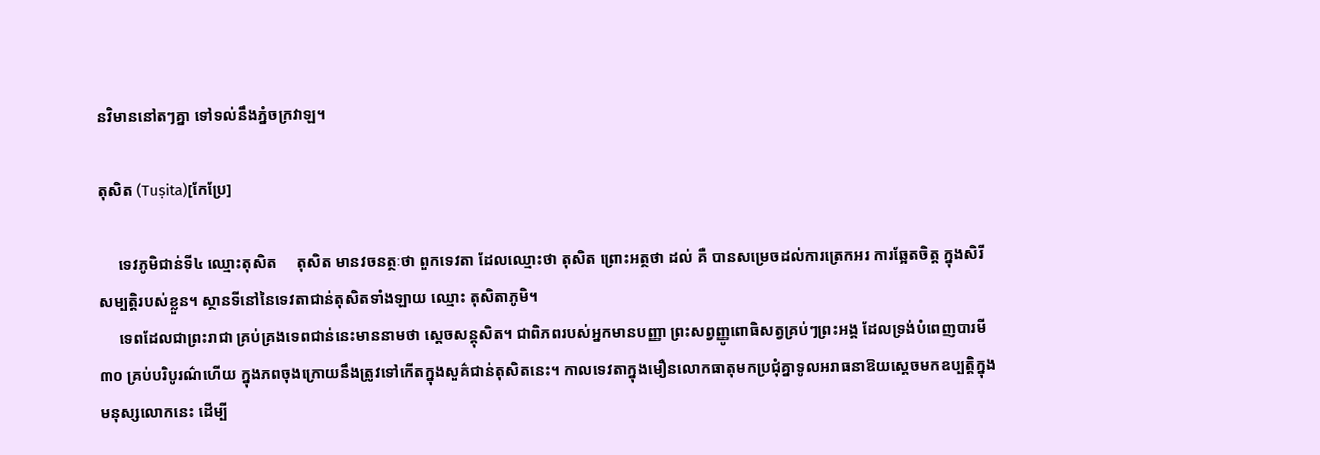នវិមាននៅតៗគ្នា ទៅទល់នឹងភ្នំចក្រវាឡ។

តុសិត (Tuṣita)[កែប្រែ]

     ទេវភូមិជាន់ទី៤ ឈ្មោះតុសិត     តុសិត មានវចនត្ថៈថា ពួកទេវតា ដែលឈ្មោះថា តុសិត ព្រោះអត្ថថា ដល់ គឺ បានសម្រេចដល់ការត្រេកអរ ការឆ្អែតចិត្ត ក្នុងសិរីសម្បត្តិរបស់ខ្លួន។ ស្ថានទីនៅនៃទេវតាជាន់តុសិតទាំងឡាយ ឈ្មោះ តុសិតាភូមិ។
     ទេពដែលជាព្រះរាជា គ្រប់គ្រងទេពជាន់នេះមាននាមថា ស្តេចសន្តុសិត។ ជាពិភពរបស់អ្នកមានបញ្ញា ព្រះសព្វញ្ញូពោធិសត្វគ្រប់ៗព្រះអង្គ ដែលទ្រង់បំពេញបារមី ៣០ គ្រប់បរិបូរណ៌ហើយ ក្នុងភពចុងក្រោយនឹងត្រូវទៅកើតក្នុងសួគ៌ជាន់តុសិតនេះ។ កាលទេវតាក្នុងមឿនលោកធាតុមកប្រជុំគ្នាទូលអរាធនាឱយស្តេចមកឧប្បត្តិក្នុងមនុស្សលោកនេះ ដើម្បី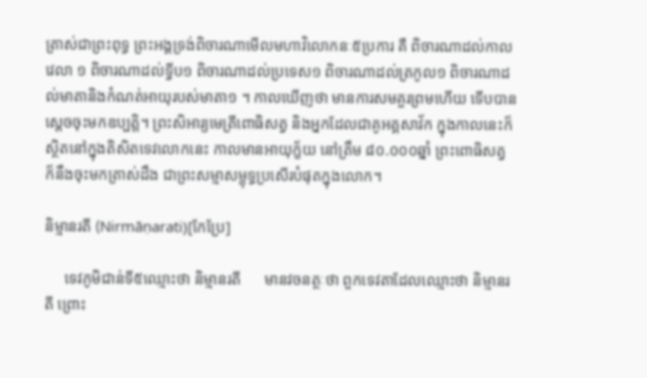ត្រាស់ជាព្រះពុទ្ធ ព្រះអង្គទ្រង់ពិចារណាមើលមហាវិលោកនៈ៥ប្រការ គឺ ពិចារណាដល់កាលវេលា ១ ពិចារណាដល់ទ្វីប១ ពិចារណាដល់ប្រទេស១ ពិចារណាដល់ត្រកូល១ ពិចារណាដល់មាតានិងកំណត់អាយុរបស់មាតា១ ។ កាលឃើញថា មានការសមគួរព្រមហើយ ទើបបានស្តេចចុះមកឧប្បត្តិ។ ព្រះសិអារ្យមេត្រីពោធិសត្វ និងអ្នកដែលជាគូអគ្គសាវ័ក ក្នុងកាលនេះក៏ស្ថិតនៅក្នុងតិសិតទេវលោកនេះ កាលមានអាយុក្ខ័យ នៅត្រឹម ៨០.០០០ឆ្នាំ ព្រះពោធិសត្វ ក៏នឹងចុះមកត្រាស់ដឹង ជាព្រះសម្មាសម្ពុទ្ធប្រសើរបំផុតក្នុងលោក។

និម្មានរតី (Nirmāṇarati)[កែប្រែ]

     ទេវភូមិជាន់ទី៥ឈ្មោះថា និម្មានរតី      មានវចនត្ថៈថា ពួកទេវតាដែលឈ្មោះថា និម្មានរតី ព្រោះ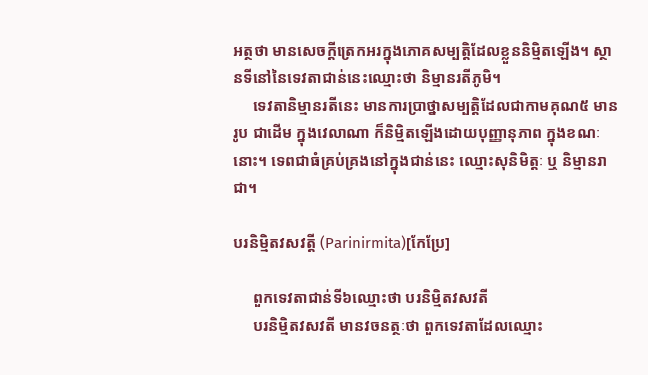អត្ថថា មានសេចក្តីត្រេកអរក្នុងភោគសម្បត្តិដែលខ្លួននិម្មិតឡើង។ ស្ថានទីនៅនៃទេវតាជាន់នេះឈ្មោះថា និម្មានរតីភូមិ។
     ទេវតានិម្មានរតីនេះ មានការប្រាថ្នាសម្បត្តិដែលជាកាមគុណ៥ មានរូប ជាដើម ក្នុងវេលាណា ក៏និម្មិតឡើងដោយបុញ្ញានុភាព ក្នុងខណៈនោះ។ ទេពជាធំគ្រប់គ្រងនៅក្នុងជាន់នេះ ឈ្មោះសុនិមិត្តៈ ឬ និម្មានរាជា។

បរនិម្មិតវសវត្តី (Parinirmita)[កែប្រែ]

     ពួកទេវតាជាន់ទី៦ឈ្មោះថា បរនិម្មិតវសវតី
     បរនិម្មិតវសវតី មានវចនត្ថៈថា ពួកទេវតាដែលឈ្មោះ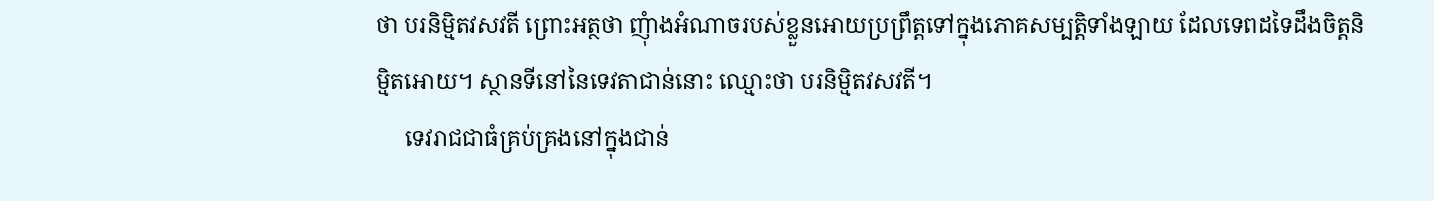ថា បរនិម្មិតវសវតី ព្រោះអត្ថថា ញុំាងអំណាចរបស់ខ្លួនអោយប្រព្រឹត្តទៅក្នុងភោគសម្បត្តិទាំងឡាយ ដែលទេពដទៃដឹងចិត្តនិម្មិតអោយ។ ស្ថានទីនៅនៃទេវតាជាន់នោះ ឈ្មោះថា បរនិម្មិតវសវតី។
     ទេវរាជជាធំគ្រប់គ្រងនៅក្នុងជាន់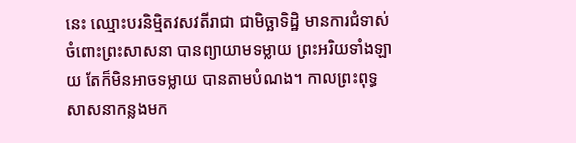នេះ ឈ្មោះបរនិម្មិតវសវតីរាជា ជាមិច្ឆាទិដ្ឋិ មានការជំទាស់ចំពោះព្រះសាសនា បានព្យាយាមទម្លាយ ព្រះអរិយទាំងឡាយ តែក៏មិនអាចទម្លាយ បានតាមបំណង។ កាលព្រះពុទ្ធសាសនាកន្លងមក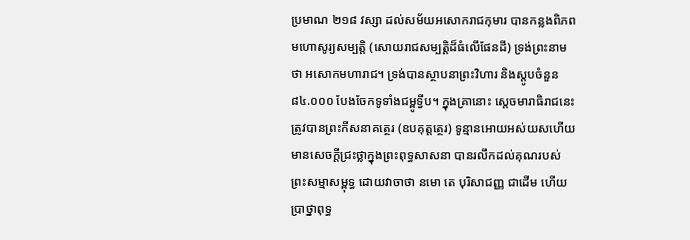ប្រមាណ ២១៨ វស្សា ដល់សម័យអសោករាជកុមារ បានកន្លងពិភពមហោសូរ្យសម្បត្តិ (សោយរាជសម្បត្តិដ៏ធំលើផែនដី) ទ្រង់ព្រះនាមថា អសោកមហារាជ។ ទ្រង់បានស្ថាបនាព្រះវិហារ និងស្តូបចំនួន ៨៤.០០០ បែងចែកទូទាំងជម្ពូទ្វីប។ ក្នុងគ្រានោះ ស្តេចមារាធិរាជនេះ ត្រូវបានព្រះកីសនាគត្ថេរ (ឧបគុត្តត្ថេរ) ទូន្មានអោយអស់យសហើយ មានសេចក្តីជ្រះថ្លាក្នុងព្រះពុទ្ធសាសនា បានរលឹកដល់គុណរបស់ព្រះសម្មាសម្ពុទ្ធ ដោយវាចាថា នមោ តេ បុរិសាជញ្ញ ជាដើម ហើយប្រាថ្នាពុទ្ធ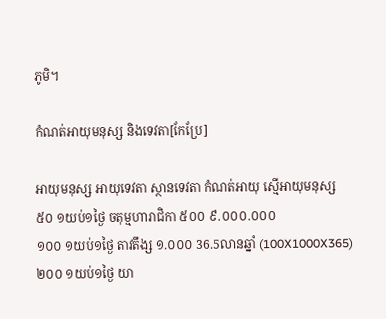ភូមិ។

កំណត់អាយុមនុស្ស និងទេវតា[កែប្រែ]

អាយុមនុស្ស អាយុទេវតា ស្ថានទេវតា កំណត់អាយុ ស្មើអាយុមនុស្ស
៥០ ១យប់១ថ្ងៃ ចតុម្មហារាជិកា ៥០០ ៩.០០០.០០០
១០០ ១យប់១ថ្ងៃ តាវតឹង្ស ១.០០០ 36.5លានឆ្នាំ (100X1000X365)
២០០ ១យប់១ថ្ងៃ យា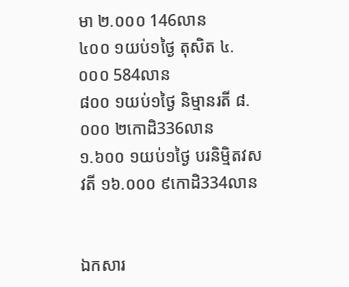មា ២.០០០ 146លាន
៤០០ ១យប់១ថ្ងៃ តុសិត ៤.០០០ 584លាន
៨០០ ១យប់១ថ្ងៃ និម្មានរតី ៨.០០០ ២កោដិ336លាន
១.៦០០ ១យប់១ថ្ងៃ បរនិម្មិតវសវតី ១៦.០០០ ៩កោដិ334លាន


ឯកសារ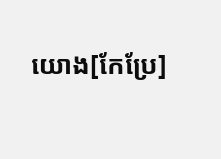យោង[កែប្រែ]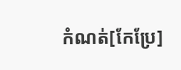កំណត់[កែប្រែ]